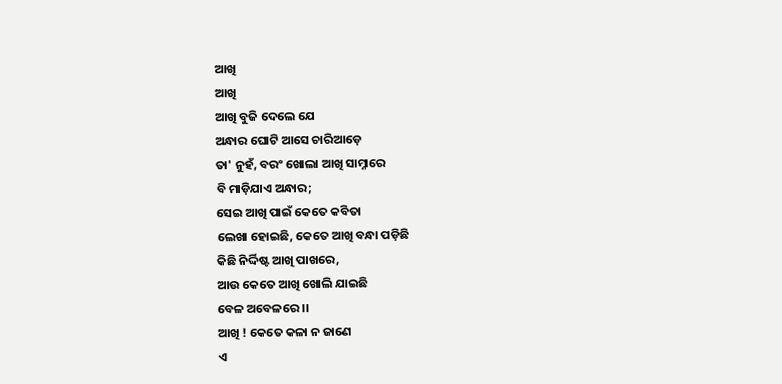ଆଖି
ଆଖି
ଆଖି ବୁଜି ଦେଲେ ଯେ
ଅନ୍ଧାର ଘୋଟି ଆସେ ଚାରିଆଡ଼େ
ତା' ନୁହଁ, ବରଂ ଖୋଲା ଆଖି ସାମ୍ନାରେ
ବି ମାଡ଼ିଯାଏ ଅନ୍ଧାର;
ସେଇ ଆଖି ପାଇଁ କେତେ କବିତା
ଲେଖା ହୋଇଛି, କେତେ ଆଖି ବନ୍ଧା ପଡ଼ିଛି
କିଛି ନିର୍ଦ୍ଦିଷ୍ଟ ଆଖି ପାଖରେ,
ଆଉ କେତେ ଆଖି ଖୋଲି ଯାଇଛି
ବେଳ ଅବେଳରେ ।।
ଆଖି ! କେତେ କଳା ନ ଜାଣେ
ଏ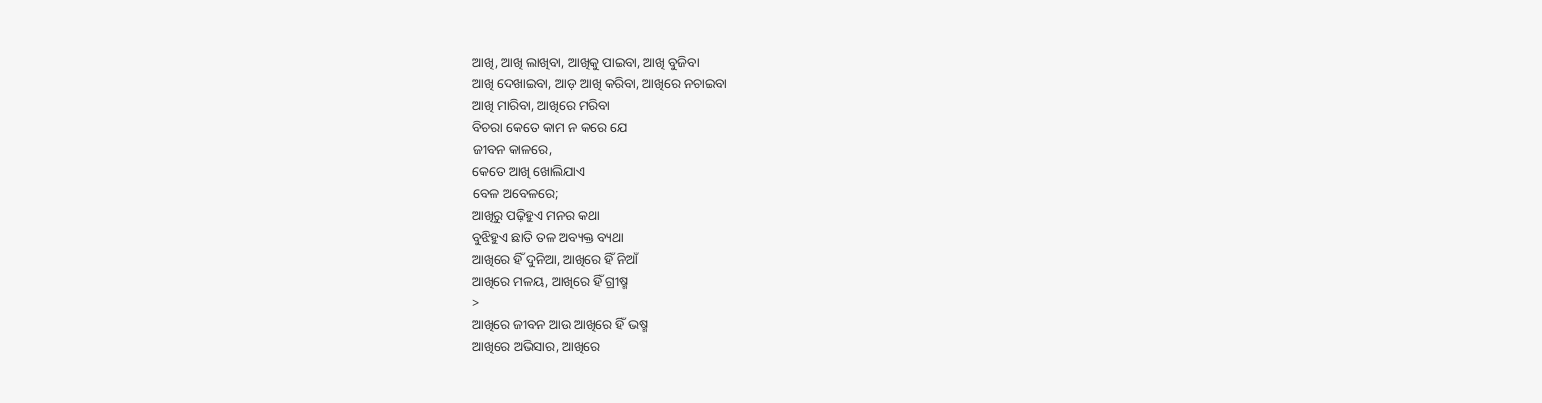ଆଖି, ଆଖି ଲାଖିବା, ଆଖିକୁ ପାଇବା, ଆଖି ବୁଜିବା
ଆଖି ଦେଖାଇବା, ଆଡ଼ ଆଖି କରିବା, ଆଖିରେ ନଚାଇବା
ଆଖି ମାରିବା, ଆଖିରେ ମରିବା
ବିଚରା କେତେ କାମ ନ କରେ ଯେ
ଜୀବନ କାଳରେ,
କେତେ ଆଖି ଖୋଲିଯାଏ
ବେଳ ଅବେଳରେ;
ଆଖିରୁ ପଢ଼ିହୁଏ ମନର କଥା
ବୁଝିହୁଏ ଛାତି ତଳ ଅବ୍ୟକ୍ତ ବ୍ୟଥା
ଆଖିରେ ହିଁ ଦୁନିଆ, ଆଖିରେ ହିଁ ନିଆଁ
ଆଖିରେ ମଳୟ, ଆଖିରେ ହିଁ ଗ୍ରୀଷ୍ମ
>
ଆଖିରେ ଜୀବନ ଆଉ ଆଖିରେ ହିଁ ଭଷ୍ମ
ଆଖିରେ ଅଭିସାର, ଆଖିରେ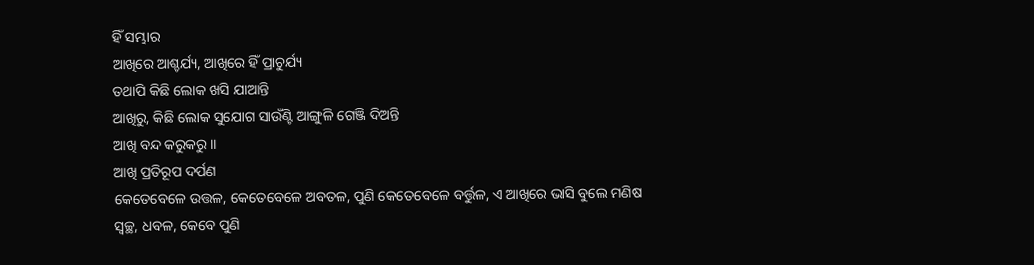ହିଁ ସମ୍ଭାର
ଆଖିରେ ଆଶ୍ଚର୍ଯ୍ୟ, ଆଖିରେ ହିଁ ପ୍ରାଚୁର୍ଯ୍ୟ
ତଥାପି କିଛି ଲୋକ ଖସି ଯାଆନ୍ତି
ଆଖିରୁ, କିଛି ଲୋକ ସୁଯୋଗ ସାଉଁଣ୍ଟି ଆଙ୍ଗୁଳି ଗେଞ୍ଜି ଦିଅନ୍ତି
ଆଖି ବନ୍ଦ କରୁକରୁ ।।
ଆଖି ପ୍ରତିରୂପ ଦର୍ପଣ
କେତେବେଳେ ଉତ୍ତଳ, କେତେବେଳେ ଅବତଳ, ପୁଣି କେତେବେଳେ ବର୍ତ୍ତୁଳ, ଏ ଆଖିରେ ଭାସି ବୁଲେ ମଣିଷ
ସ୍ୱଚ୍ଛ, ଧବଳ, କେବେ ପୁଣି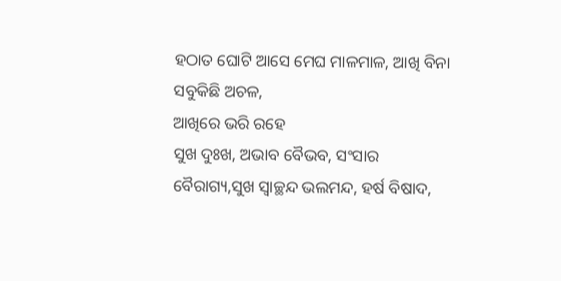ହଠାତ ଘୋଟି ଆସେ ମେଘ ମାଳମାଳ, ଆଖି ବିନା ସବୁକିଛି ଅଚଳ,
ଆଖିରେ ଭରି ରହେ
ସୁଖ ଦୁଃଖ, ଅଭାବ ବୈଭବ, ସଂସାର ବୈରାଗ୍ୟ,ସୁଖ ସ୍ୱାଚ୍ଛନ୍ଦ ଭଲମନ୍ଦ, ହର୍ଷ ବିଷାଦ,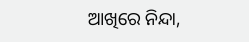ଆଖିରେ ନିନ୍ଦା,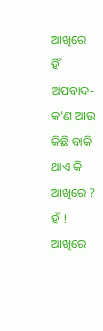ଆଖିରେ ହିଁ ଅପବାଦ-
କ'ଣ ଆଉ କିଛି ବାକି ଥାଏ କି ଆଖିରେ ? ହଁ !
ଆଖିରେ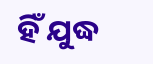ହିଁ ଯୁଦ୍ଧ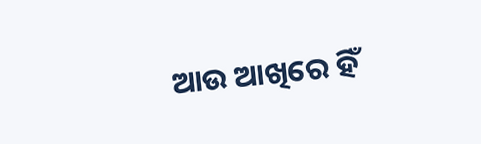ଆଉ ଆଖିରେ ହିଁ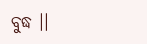ବୁଦ୍ଧ ।।